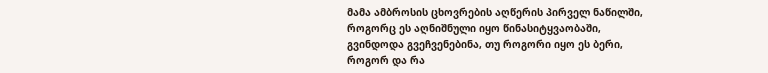მამა ამბროსის ცხოვრების აღწერის პირველ ნაწილში, როგორც ეს აღნიშნული იყო წინასიტყვაობაში, გვინდოდა გვეჩვენებინა, თუ როგორი იყო ეს ბერი, როგორ და რა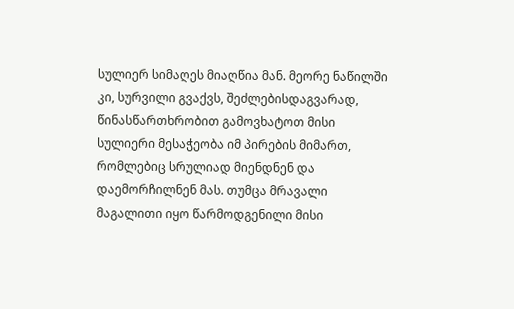სულიერ სიმაღეს მიაღწია მან. მეორე ნაწილში კი, სურვილი გვაქვს, შეძლებისდაგვარად, წინასწართხრობით გამოვხატოთ მისი სულიერი მესაჭეობა იმ პირების მიმართ, რომლებიც სრულიად მიენდნენ და დაემორჩილნენ მას. თუმცა მრავალი მაგალითი იყო წარმოდგენილი მისი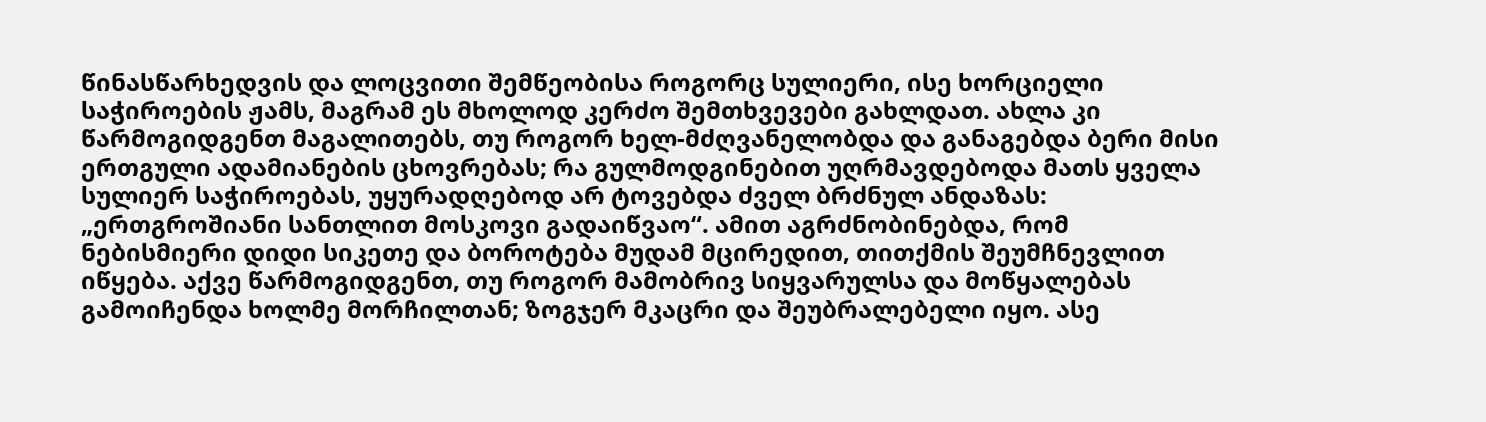წინასწარხედვის და ლოცვითი შემწეობისა როგორც სულიერი, ისე ხორციელი საჭიროების ჟამს, მაგრამ ეს მხოლოდ კერძო შემთხვევები გახლდათ. ახლა კი წარმოგიდგენთ მაგალითებს, თუ როგორ ხელ-მძღვანელობდა და განაგებდა ბერი მისი ერთგული ადამიანების ცხოვრებას; რა გულმოდგინებით უღრმავდებოდა მათს ყველა სულიერ საჭიროებას, უყურადღებოდ არ ტოვებდა ძველ ბრძნულ ანდაზას: „ერთგროშიანი სანთლით მოსკოვი გადაიწვაო“. ამით აგრძნობინებდა, რომ ნებისმიერი დიდი სიკეთე და ბოროტება მუდამ მცირედით, თითქმის შეუმჩნევლით იწყება. აქვე წარმოგიდგენთ, თუ როგორ მამობრივ სიყვარულსა და მოწყალებას გამოიჩენდა ხოლმე მორჩილთან; ზოგჯერ მკაცრი და შეუბრალებელი იყო. ასე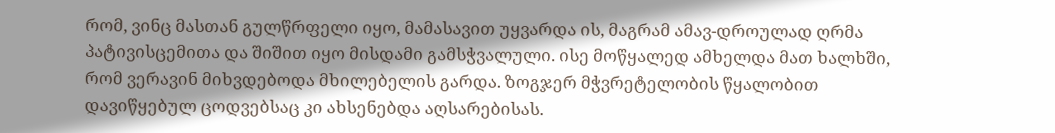რომ, ვინც მასთან გულწრფელი იყო, მამასავით უყვარდა ის, მაგრამ ამავ-დროულად ღრმა პატივისცემითა და შიშით იყო მისდამი გამსჭვალული. ისე მოწყალედ ამხელდა მათ ხალხში, რომ ვერავინ მიხვდებოდა მხილებელის გარდა. ზოგჯერ მჭვრეტელობის წყალობით დავიწყებულ ცოდვებსაც კი ახსენებდა აღსარებისას.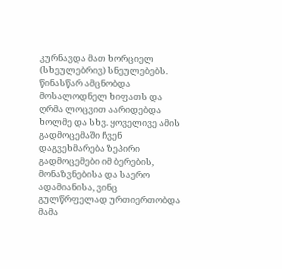კურნავდა მათ ხორციელ (სხეულებრივ) სნეულებებს. წინასწარ ამცნობდა მოსალოდნელ ხიფათს და ღრმა ლოცვით აარიდებდა ხოლმე და სხვ. ყოველივე ამის გადმოცემაში ჩვენ დაგვეხმარება ზეპირი გადმოცემები იმ ბერების, მონაზვნებისა და საერო ადამიანისა, ვინც გულწრფელად ურთიერთობდა მამა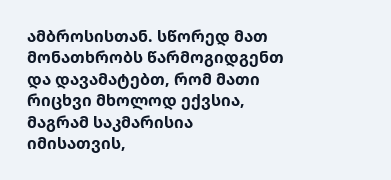ამბროსისთან. სწორედ მათ მონათხრობს წარმოგიდგენთ და დავამატებთ, რომ მათი რიცხვი მხოლოდ ექვსია, მაგრამ საკმარისია იმისათვის,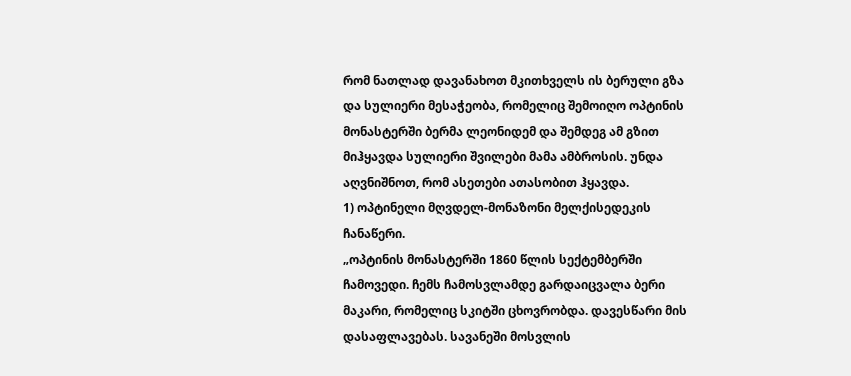რომ ნათლად დავანახოთ მკითხველს ის ბერული გზა და სულიერი მესაჭეობა, რომელიც შემოიღო ოპტინის მონასტერში ბერმა ლეონიდემ და შემდეგ ამ გზით მიჰყავდა სულიერი შვილები მამა ამბროსის. უნდა აღვნიშნოთ, რომ ასეთები ათასობით ჰყავდა.
1) ოპტინელი მღვდელ-მონაზონი მელქისედეკის ჩანაწერი.
„ოპტინის მონასტერში 1860 წლის სექტემბერში ჩამოვედი. ჩემს ჩამოსვლამდე გარდაიცვალა ბერი მაკარი, რომელიც სკიტში ცხოვრობდა. დავესწარი მის დასაფლავებას. სავანეში მოსვლის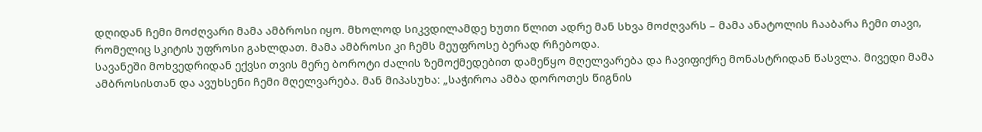დღიდან ჩემი მოძღვარი მამა ამბროსი იყო. მხოლოდ სიკვდილამდე ხუთი წლით ადრე მან სხვა მოძღვარს – მამა ანატოლის ჩააბარა ჩემი თავი, რომელიც სკიტის უფროსი გახლდათ. მამა ამბროსი კი ჩემს მეუფროსე ბერად რჩებოდა.
სავანეში მოხვედრიდან ექვსი თვის მერე ბოროტი ძალის ზემოქმედებით დამეწყო მღელვარება და ჩავიფიქრე მონასტრიდან წასვლა. მივედი მამა ამბროსისთან და ავუხსენი ჩემი მღელვარება. მან მიპასუხა: „საჭიროა ამბა დოროთეს წიგნის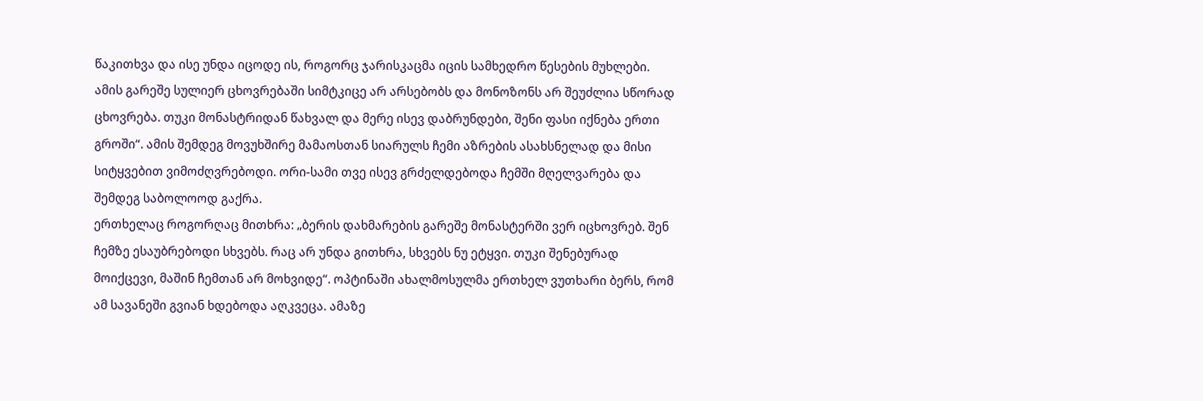წაკითხვა და ისე უნდა იცოდე ის, როგორც ჯარისკაცმა იცის სამხედრო წესების მუხლები. ამის გარეშე სულიერ ცხოვრებაში სიმტკიცე არ არსებობს და მონოზონს არ შეუძლია სწორად ცხოვრება. თუკი მონასტრიდან წახვალ და მერე ისევ დაბრუნდები, შენი ფასი იქნება ერთი გროში“. ამის შემდეგ მოვუხშირე მამაოსთან სიარულს ჩემი აზრების ასახსნელად და მისი სიტყვებით ვიმოძღვრებოდი. ორი-სამი თვე ისევ გრძელდებოდა ჩემში მღელვარება და შემდეგ საბოლოოდ გაქრა.
ერთხელაც როგორღაც მითხრა: „ბერის დახმარების გარეშე მონასტერში ვერ იცხოვრებ. შენ ჩემზე ესაუბრებოდი სხვებს. რაც არ უნდა გითხრა, სხვებს ნუ ეტყვი. თუკი შენებურად მოიქცევი, მაშინ ჩემთან არ მოხვიდე“. ოპტინაში ახალმოსულმა ერთხელ ვუთხარი ბერს, რომ ამ სავანეში გვიან ხდებოდა აღკვეცა. ამაზე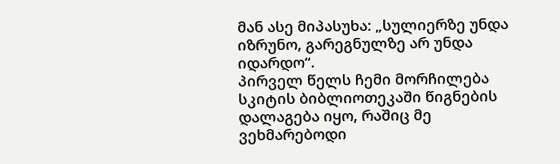მან ასე მიპასუხა: „სულიერზე უნდა იზრუნო, გარეგნულზე არ უნდა იდარდო“.
პირველ წელს ჩემი მორჩილება სკიტის ბიბლიოთეკაში წიგნების დალაგება იყო, რაშიც მე ვეხმარებოდი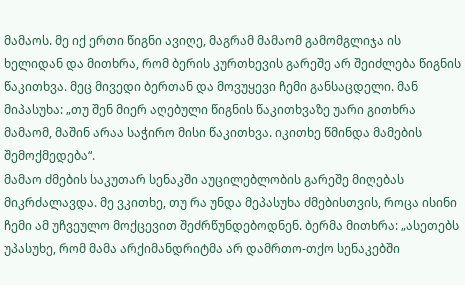მამაოს. მე იქ ერთი წიგნი ავიღე, მაგრამ მამაომ გამომგლიჯა ის ხელიდან და მითხრა, რომ ბერის კურთხევის გარეშე არ შეიძლება წიგნის წაკითხვა. მეც მივედი ბერთან და მოვუყევი ჩემი განსაცდელი. მან მიპასუხა: „თუ შენ მიერ აღებული წიგნის წაკითხვაზე უარი გითხრა მამაომ, მაშინ არაა საჭირო მისი წაკითხვა. იკითხე წმინდა მამების შემოქმედება“.
მამაო ძმების საკუთარ სენაკში აუცილებლობის გარეშე მიღებას მიკრძალავდა. მე ვკითხე, თუ რა უნდა მეპასუხა ძმებისთვის, როცა ისინი ჩემი ამ უჩვეულო მოქცევით შეძრწუნდებოდნენ. ბერმა მითხრა: „ასეთებს უპასუხე, რომ მამა არქიმანდრიტმა არ დამრთო-თქო სენაკებში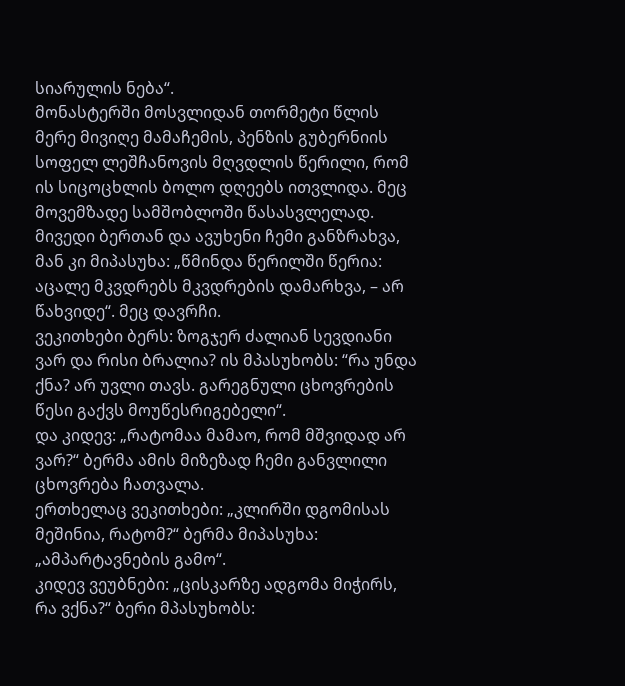სიარულის ნება“.
მონასტერში მოსვლიდან თორმეტი წლის მერე მივიღე მამაჩემის, პენზის გუბერნიის სოფელ ლეშჩანოვის მღვდლის წერილი, რომ ის სიცოცხლის ბოლო დღეებს ითვლიდა. მეც მოვემზადე სამშობლოში წასასვლელად. მივედი ბერთან და ავუხენი ჩემი განზრახვა, მან კი მიპასუხა: „წმინდა წერილში წერია: აცალე მკვდრებს მკვდრების დამარხვა, – არ წახვიდე“. მეც დავრჩი.
ვეკითხები ბერს: ზოგჯერ ძალიან სევდიანი ვარ და რისი ბრალია? ის მპასუხობს: “რა უნდა ქნა? არ უვლი თავს. გარეგნული ცხოვრების წესი გაქვს მოუწესრიგებელი“.
და კიდევ: „რატომაა მამაო, რომ მშვიდად არ ვარ?“ ბერმა ამის მიზეზად ჩემი განვლილი ცხოვრება ჩათვალა.
ერთხელაც ვეკითხები: „კლირში დგომისას მეშინია, რატომ?“ ბერმა მიპასუხა: „ამპარტავნების გამო“.
კიდევ ვეუბნები: „ცისკარზე ადგომა მიჭირს, რა ვქნა?“ ბერი მპასუხობს: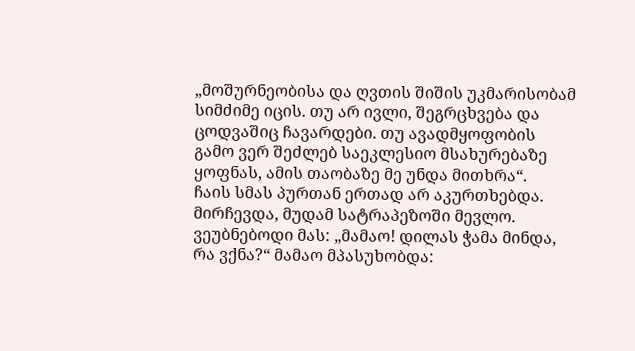„მოშურნეობისა და ღვთის შიშის უკმარისობამ სიმძიმე იცის. თუ არ ივლი, შეგრცხვება და ცოდვაშიც ჩავარდები. თუ ავადმყოფობის გამო ვერ შეძლებ საეკლესიო მსახურებაზე ყოფნას, ამის თაობაზე მე უნდა მითხრა“.
ჩაის სმას პურთან ერთად არ აკურთხებდა. მირჩევდა, მუდამ სატრაპეზოში მევლო. ვეუბნებოდი მას: „მამაო! დილას ჭამა მინდა, რა ვქნა?“ მამაო მპასუხობდა: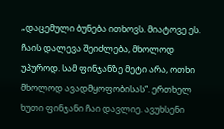„დაცემული ბუნება ითხოვს. მიატოვე ეს. ჩაის დალევა შეიძლება, მხოლოდ უპუროდ. სამ ფინჯანზე მეტი არა, ოთხი მხოლოდ ავადმყოფობისას“. ერთხელ ხუთი ფინჯანი ჩაი დავლიე. ავუხსენი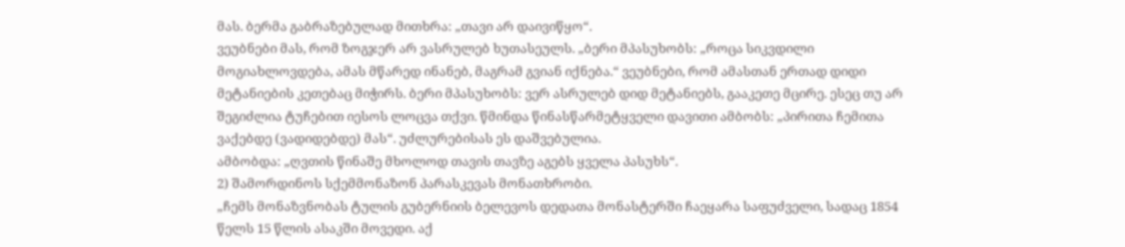მას. ბერმა გაბრაზებულად მითხრა: „თავი არ დაივიწყო“.
ვეუბნები მას, რომ ზოგჯერ არ ვასრულებ ხუთასეულს. „ბერი მპასუხობს: „როცა სიკვდილი მოგიახლოვდება, ამას მწარედ ინანებ, მაგრამ გვიან იქნება.“ ვეუბნები, რომ ამასთან ერთად დიდი მეტანიების კეთებაც მიჭირს. ბერი მპასუხობს: ვერ ასრულებ დიდ მეტანიებს, გააკეთე მცირე. ესეც თუ არ შეგიძლია ტუჩებით იესოს ლოცვა თქვი. წმინდა წინასწარმეტყველი დავითი ამბობს: „პირითა ჩემითა ვაქებდე (ვადიდებდე) მას“. უძლურებისას ეს დაშვებულია.
ამბობდა: „ღვთის წინაშე მხოლოდ თავის თავზე აგებს ყველა პასუხს“.
2) შამორდინოს სქემმონაზონ პარასკევას მონათხრობი.
„ჩემს მონაზვნობას ტულის გუბერნიის ბელევოს დედათა მონასტერში ჩაეყარა საფუძველი, სადაც 1854 წელს 15 წლის ასაკში მოვედი. აქ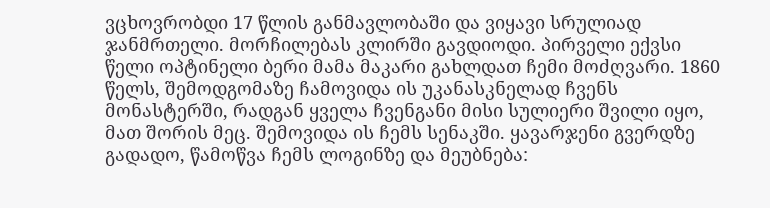ვცხოვრობდი 17 წლის განმავლობაში და ვიყავი სრულიად ჯანმრთელი. მორჩილებას კლირში გავდიოდი. პირველი ექვსი წელი ოპტინელი ბერი მამა მაკარი გახლდათ ჩემი მოძღვარი. 1860 წელს, შემოდგომაზე ჩამოვიდა ის უკანასკნელად ჩვენს მონასტერში, რადგან ყველა ჩვენგანი მისი სულიერი შვილი იყო, მათ შორის მეც. შემოვიდა ის ჩემს სენაკში. ყავარჯენი გვერდზე გადადო, წამოწვა ჩემს ლოგინზე და მეუბნება: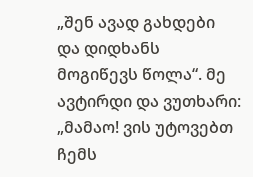„შენ ავად გახდები და დიდხანს მოგიწევს წოლა“. მე ავტირდი და ვუთხარი: „მამაო! ვის უტოვებთ ჩემს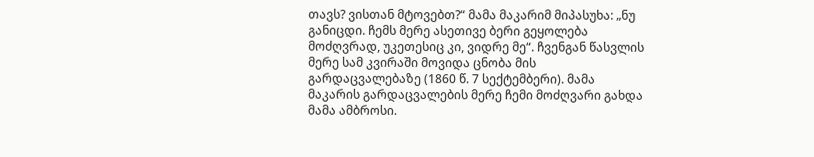თავს? ვისთან მტოვებთ?“ მამა მაკარიმ მიპასუხა: „ნუ განიცდი. ჩემს მერე ასეთივე ბერი გეყოლება მოძღვრად, უკეთესიც კი, ვიდრე მე“. ჩვენგან წასვლის მერე სამ კვირაში მოვიდა ცნობა მის გარდაცვალებაზე (1860 წ. 7 სექტემბერი). მამა მაკარის გარდაცვალების მერე ჩემი მოძღვარი გახდა მამა ამბროსი.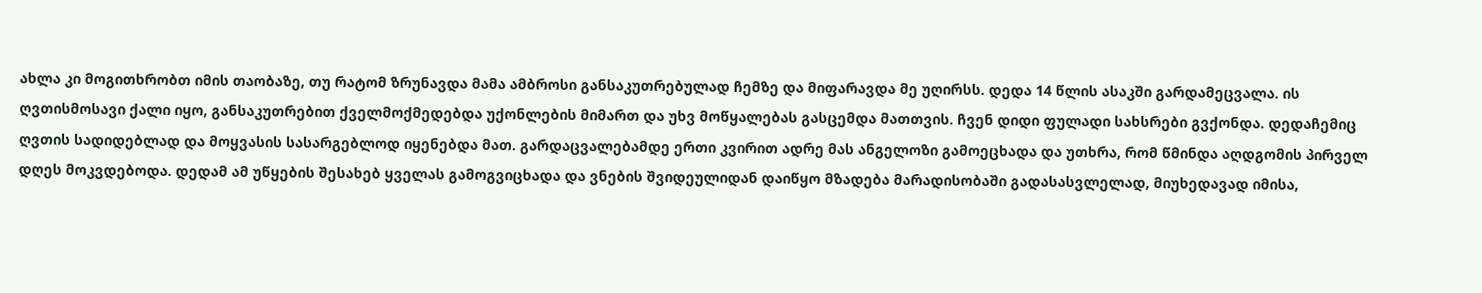ახლა კი მოგითხრობთ იმის თაობაზე, თუ რატომ ზრუნავდა მამა ამბროსი განსაკუთრებულად ჩემზე და მიფარავდა მე უღირსს. დედა 14 წლის ასაკში გარდამეცვალა. ის ღვთისმოსავი ქალი იყო, განსაკუთრებით ქველმოქმედებდა უქონლების მიმართ და უხვ მოწყალებას გასცემდა მათთვის. ჩვენ დიდი ფულადი სახსრები გვქონდა. დედაჩემიც ღვთის სადიდებლად და მოყვასის სასარგებლოდ იყენებდა მათ. გარდაცვალებამდე ერთი კვირით ადრე მას ანგელოზი გამოეცხადა და უთხრა, რომ წმინდა აღდგომის პირველ დღეს მოკვდებოდა. დედამ ამ უწყების შესახებ ყველას გამოგვიცხადა და ვნების შვიდეულიდან დაიწყო მზადება მარადისობაში გადასასვლელად, მიუხედავად იმისა,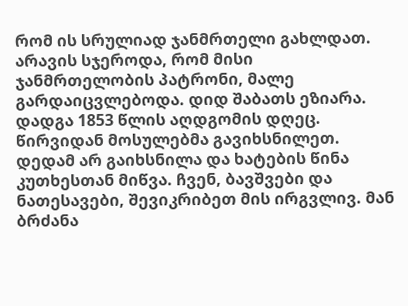რომ ის სრულიად ჯანმრთელი გახლდათ. არავის სჯეროდა, რომ მისი ჯანმრთელობის პატრონი, მალე გარდაიცვლებოდა. დიდ შაბათს ეზიარა. დადგა 1853 წლის აღდგომის დღეც. წირვიდან მოსულებმა გავიხსნილეთ. დედამ არ გაიხსნილა და ხატების წინა კუთხესთან მიწვა. ჩვენ, ბავშვები და ნათესავები, შევიკრიბეთ მის ირგვლივ. მან ბრძანა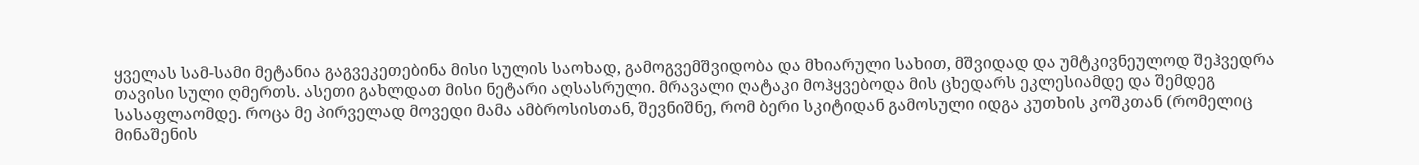ყველას სამ-სამი მეტანია გაგვეკეთებინა მისი სულის საოხად, გამოგვემშვიდობა და მხიარული სახით, მშვიდად და უმტკივნეულოდ შეჰვედრა თავისი სული ღმერთს. ასეთი გახლდათ მისი ნეტარი აღსასრული. მრავალი ღატაკი მოჰყვებოდა მის ცხედარს ეკლესიამდე და შემდეგ სასაფლაომდე. როცა მე პირველად მოვედი მამა ამბროსისთან, შევნიშნე, რომ ბერი სკიტიდან გამოსული იდგა კუთხის კოშკთან (რომელიც მინაშენის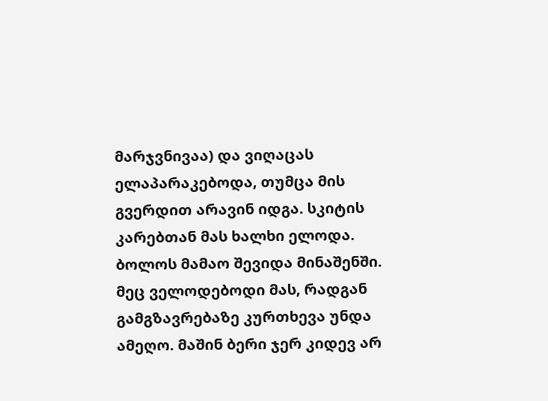მარჯვნივაა) და ვიღაცას ელაპარაკებოდა, თუმცა მის გვერდით არავინ იდგა. სკიტის კარებთან მას ხალხი ელოდა. ბოლოს მამაო შევიდა მინაშენში. მეც ველოდებოდი მას, რადგან გამგზავრებაზე კურთხევა უნდა ამეღო. მაშინ ბერი ჯერ კიდევ არ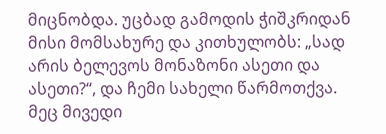მიცნობდა. უცბად გამოდის ჭიშკრიდან მისი მომსახურე და კითხულობს: „სად არის ბელევოს მონაზონი ასეთი და ასეთი?“, და ჩემი სახელი წარმოთქვა. მეც მივედი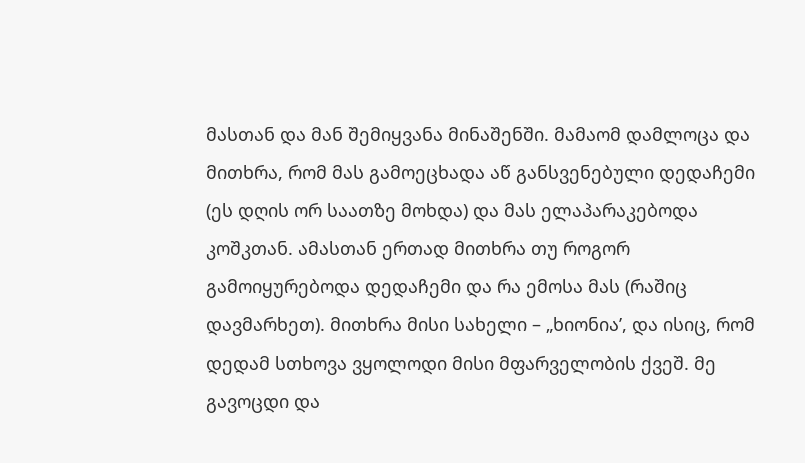მასთან და მან შემიყვანა მინაშენში. მამაომ დამლოცა და მითხრა, რომ მას გამოეცხადა აწ განსვენებული დედაჩემი (ეს დღის ორ საათზე მოხდა) და მას ელაპარაკებოდა კოშკთან. ამასთან ერთად მითხრა თუ როგორ გამოიყურებოდა დედაჩემი და რა ემოსა მას (რაშიც დავმარხეთ). მითხრა მისი სახელი – „ხიონია’, და ისიც, რომ დედამ სთხოვა ვყოლოდი მისი მფარველობის ქვეშ. მე გავოცდი და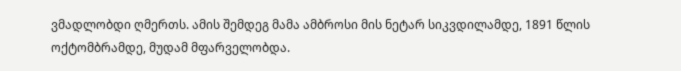ვმადლობდი ღმერთს. ამის შემდეგ მამა ამბროსი მის ნეტარ სიკვდილამდე, 1891 წლის ოქტომბრამდე, მუდამ მფარველობდა.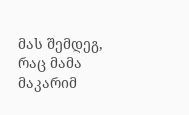მას შემდეგ, რაც მამა მაკარიმ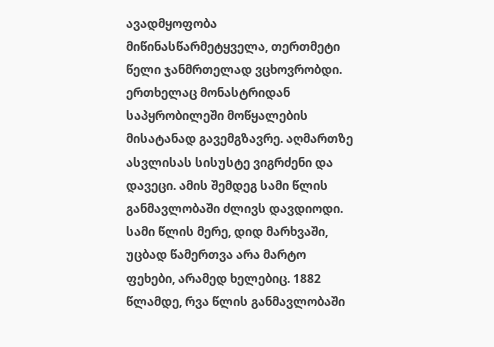ავადმყოფობა მიწინასწარმეტყველა, თერთმეტი წელი ჯანმრთელად ვცხოვრობდი. ერთხელაც მონასტრიდან საპყრობილეში მოწყალების მისატანად გავემგზავრე. აღმართზე ასვლისას სისუსტე ვიგრძენი და დავეცი. ამის შემდეგ სამი წლის განმავლობაში ძლივს დავდიოდი. სამი წლის მერე, დიდ მარხვაში, უცბად წამერთვა არა მარტო ფეხები, არამედ ხელებიც. 1882 წლამდე, რვა წლის განმავლობაში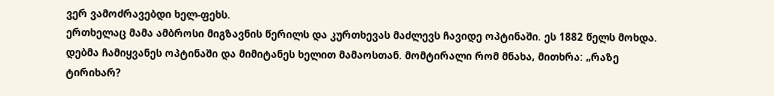ვერ ვამოძრავებდი ხელ-ფეხს.
ერთხელაც მამა ამბროსი მიგზავნის წერილს და კურთხევას მაძლევს ჩავიდე ოპტინაში. ეს 1882 წელს მოხდა. დებმა ჩამიყვანეს ოპტინაში და მიმიტანეს ხელით მამაოსთან. მომტირალი რომ მნახა, მითხრა: „რაზე ტირიხარ?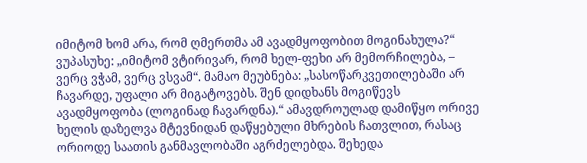იმიტომ ხომ არა, რომ ღმერთმა ამ ავადმყოფობით მოგინახულა?“ ვუპასუხე: „იმიტომ ვტირივარ, რომ ხელ-ფეხი არ მემორჩილება, – ვერც ვჭამ, ვერც ვსვამ“. მამაო მეუბნება: „სასოწარკვეთილებაში არ ჩავარდე, უფალი არ მიგატოვებს. შენ დიდხანს მოგიწევს ავადმყოფობა (ლოგინად ჩავარდნა).“ ამავდროულად დამიწყო ორივე ხელის დაზელვა მტევნიდან დაწყებული მხრების ჩათვლით, რასაც ორიოდე საათის განმავლობაში აგრძელებდა. შეხედა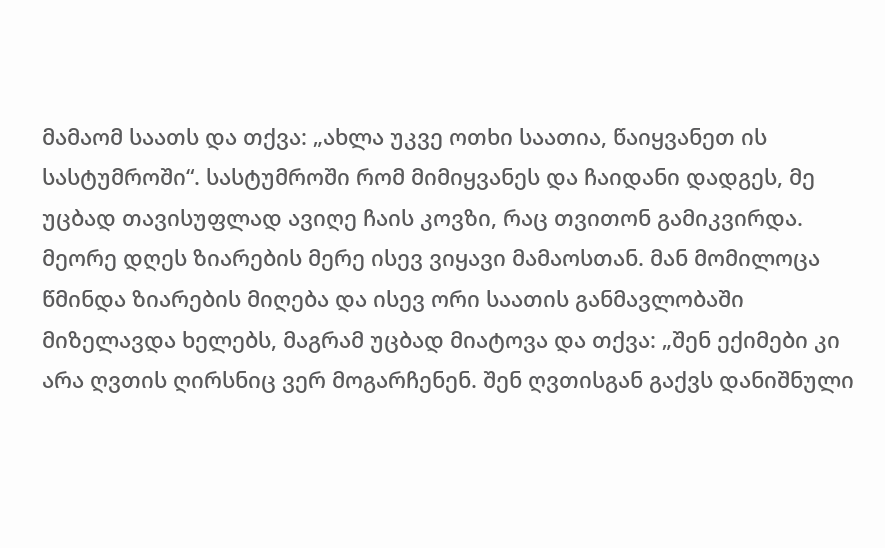მამაომ საათს და თქვა: „ახლა უკვე ოთხი საათია, წაიყვანეთ ის სასტუმროში“. სასტუმროში რომ მიმიყვანეს და ჩაიდანი დადგეს, მე უცბად თავისუფლად ავიღე ჩაის კოვზი, რაც თვითონ გამიკვირდა. მეორე დღეს ზიარების მერე ისევ ვიყავი მამაოსთან. მან მომილოცა წმინდა ზიარების მიღება და ისევ ორი საათის განმავლობაში მიზელავდა ხელებს, მაგრამ უცბად მიატოვა და თქვა: „შენ ექიმები კი არა ღვთის ღირსნიც ვერ მოგარჩენენ. შენ ღვთისგან გაქვს დანიშნული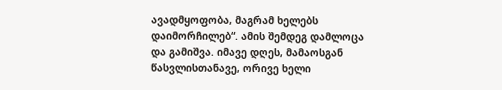ავადმყოფობა, მაგრამ ხელებს დაიმორჩილებ“. ამის შემდეგ დამლოცა და გამიშვა. იმავე დღეს, მამაოსგან წასვლისთანავე, ორივე ხელი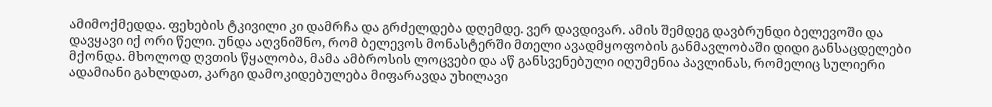ამიმოქმედდა. ფეხების ტკივილი კი დამრჩა და გრძელდება დღემდე. ვერ დავდივარ. ამის შემდეგ დავბრუნდი ბელევოში და დავყავი იქ ორი წელი. უნდა აღვნიშნო, რომ ბელევოს მონასტერში მთელი ავადმყოფობის განმავლობაში დიდი განსაცდელები მქონდა. მხოლოდ ღვთის წყალობა, მამა ამბროსის ლოცვები და აწ განსვენებული იღუმენია პავლინას, რომელიც სულიერი ადამიანი გახლდათ, კარგი დამოკიდებულება მიფარავდა უხილავი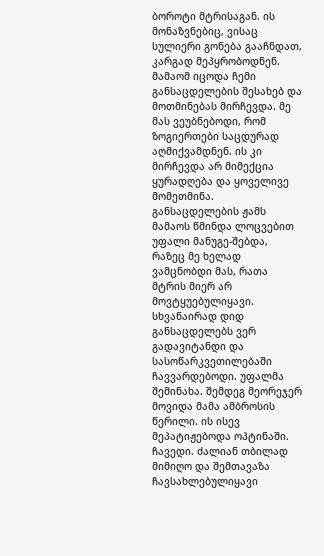ბოროტი მტრისაგან. ის მონაზვნებიც, ვისაც სულიერი გონება გააჩნდათ, კარგად მეპყრობოდნენ. მამაომ იცოდა ჩემი განსაცდელების შესახებ და მოთმინებას მირჩევდა. მე მას ვეუბნებოდი, რომ ზოგიერთები საცდურად აღმიქვამდნენ. ის კი მირჩევდა არ მიმექცია ყურადღება და ყოველივე მომეთმინა. განსაცდელების ჟამს მამაოს წმინდა ლოცვებით უფალი მანუგე-შებდა, რაზეც მე ხელად ვამცნობდი მას, რათა მტრის მიერ არ მოვტყუებულიყავი. სხვანაირად დიდ განსაცდელებს ვერ გადავიტანდი და სასოწარკვეთილებაში ჩავვარდებოდი. უფალმა შემინახა. შემდეგ მეორეჯერ მოვიდა მამა ამბროსის წერილი. ის ისევ მეპატიჟებოდა ოპტინაში. ჩავედი. ძალიან თბილად მიმიღო და შემთავაზა ჩავსახლებულიყავი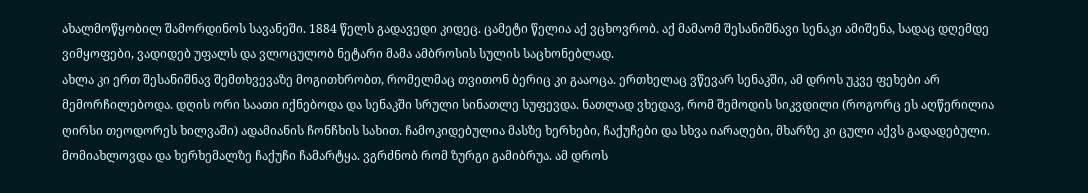ახალმოწყობილ შამორდინოს სავანეში. 1884 წელს გადავედი კიდეც. ცამეტი წელია აქ ვცხოვრობ. აქ მამაომ შესანიშნავი სენაკი ამიშენა, სადაც დღემდე ვიმყოფები, ვადიდებ უფალს და ვლოცულობ ნეტარი მამა ამბროსის სულის საცხონებლად.
ახლა კი ერთ შესანიშნავ შემთხვევაზე მოგითხრობთ, რომელმაც თვითონ ბერიც კი გააოცა. ერთხელაც ვწევარ სენაკში, ამ დროს უკვე ფეხები არ მემორჩილებოდა. დღის ორი საათი იქნებოდა და სენაკში სრული სინათლე სუფევდა. ნათლად ვხედავ, რომ შემოდის სიკვდილი (როგორც ეს აღწერილია ღირსი თეოდორეს ხილვაში) ადამიანის ჩონჩხის სახით. ჩამოკიდებულია მასზე ხერხები, ჩაქუჩები და სხვა იარაღები, მხარზე კი ცული აქვს გადადებული. მომიახლოვდა და ხერხემალზე ჩაქუჩი ჩამარტყა. ვგრძნობ რომ ზურგი გამიბრუა. ამ დროს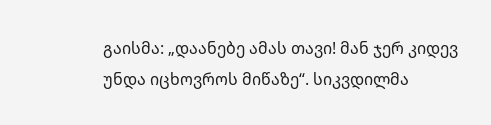გაისმა: „დაანებე ამას თავი! მან ჯერ კიდევ უნდა იცხოვროს მიწაზე“. სიკვდილმა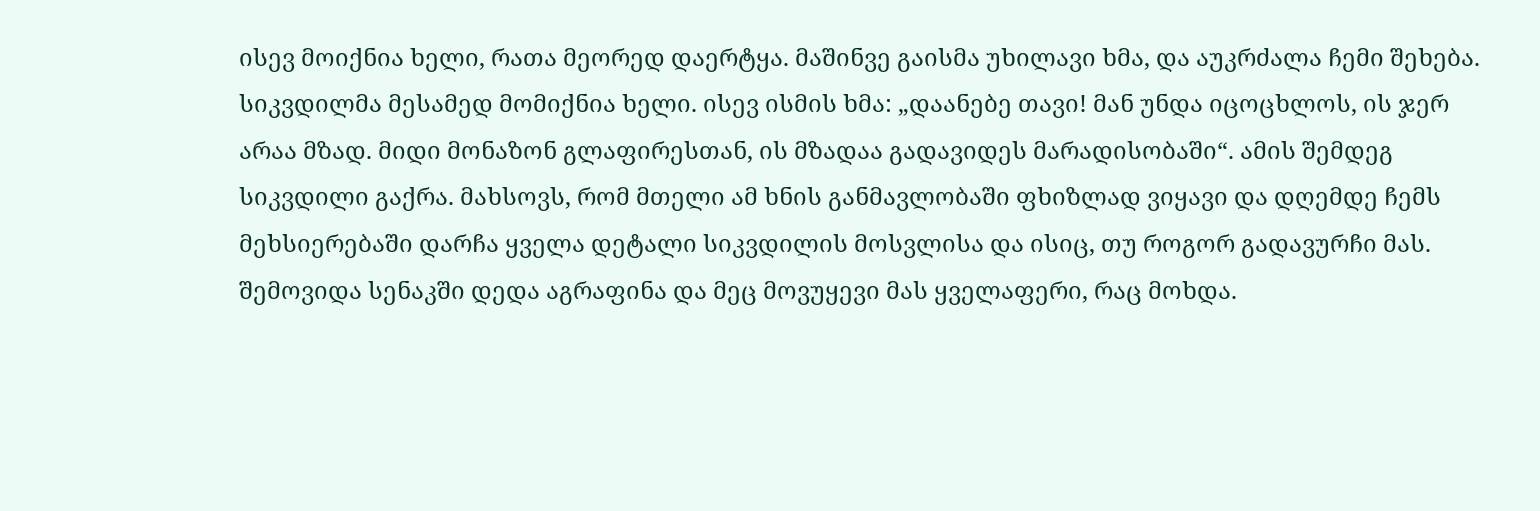ისევ მოიქნია ხელი, რათა მეორედ დაერტყა. მაშინვე გაისმა უხილავი ხმა, და აუკრძალა ჩემი შეხება. სიკვდილმა მესამედ მომიქნია ხელი. ისევ ისმის ხმა: „დაანებე თავი! მან უნდა იცოცხლოს, ის ჯერ არაა მზად. მიდი მონაზონ გლაფირესთან, ის მზადაა გადავიდეს მარადისობაში“. ამის შემდეგ სიკვდილი გაქრა. მახსოვს, რომ მთელი ამ ხნის განმავლობაში ფხიზლად ვიყავი და დღემდე ჩემს მეხსიერებაში დარჩა ყველა დეტალი სიკვდილის მოსვლისა და ისიც, თუ როგორ გადავურჩი მას. შემოვიდა სენაკში დედა აგრაფინა და მეც მოვუყევი მას ყველაფერი, რაც მოხდა.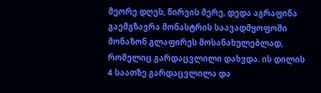მეორე დღეს, წირვის მერე, დედა აგრაფინა გაემგზავრა მონასტრის საავადმყოფოში მონაზონ გლაფირეს მოსანახულებლად, რომელიც გარდაცვლილი დახვდა. ის დილის 4 საათზე გარდაცვლილა და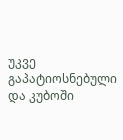უკვე გაპატიოსნებული და კუბოში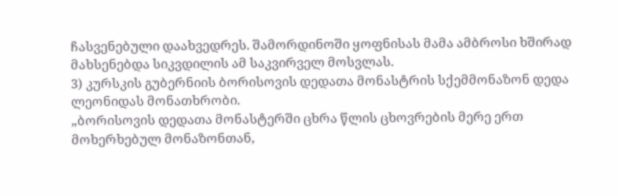ჩასვენებული დაახვედრეს. შამორდინოში ყოფნისას მამა ამბროსი ხშირად მახსენებდა სიკვდილის ამ საკვირველ მოსვლას.
3) კურსკის გუბერნიის ბორისოვის დედათა მონასტრის სქემმონაზონ დედა ლეონიდას მონათხრობი.
„ბორისოვის დედათა მონასტერში ცხრა წლის ცხოვრების მერე ერთ მოხერხებულ მონაზონთან,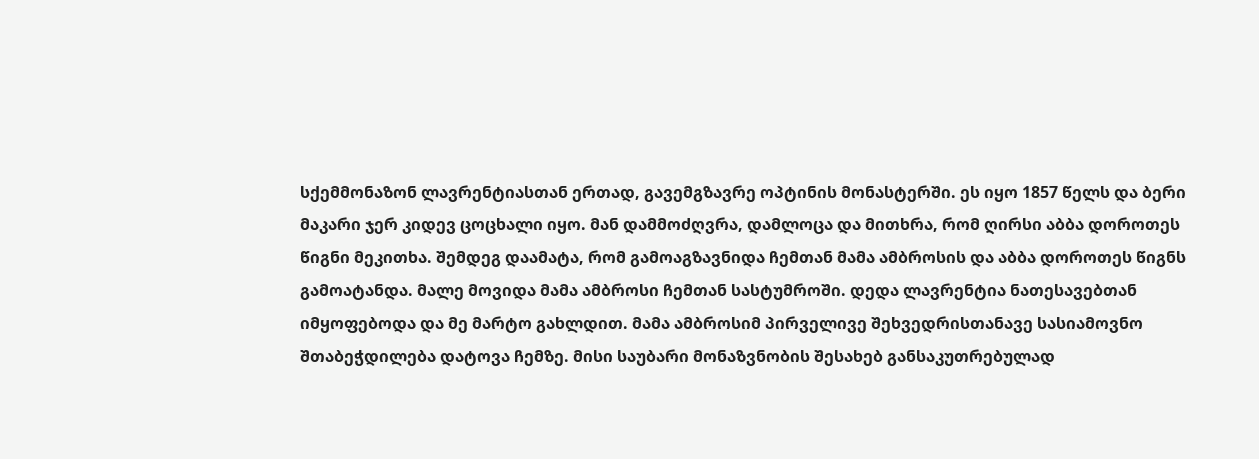სქემმონაზონ ლავრენტიასთან ერთად, გავემგზავრე ოპტინის მონასტერში. ეს იყო 1857 წელს და ბერი მაკარი ჯერ კიდევ ცოცხალი იყო. მან დამმოძღვრა, დამლოცა და მითხრა, რომ ღირსი აბბა დოროთეს წიგნი მეკითხა. შემდეგ დაამატა, რომ გამოაგზავნიდა ჩემთან მამა ამბროსის და აბბა დოროთეს წიგნს გამოატანდა. მალე მოვიდა მამა ამბროსი ჩემთან სასტუმროში. დედა ლავრენტია ნათესავებთან იმყოფებოდა და მე მარტო გახლდით. მამა ამბროსიმ პირველივე შეხვედრისთანავე სასიამოვნო შთაბეჭდილება დატოვა ჩემზე. მისი საუბარი მონაზვნობის შესახებ განსაკუთრებულად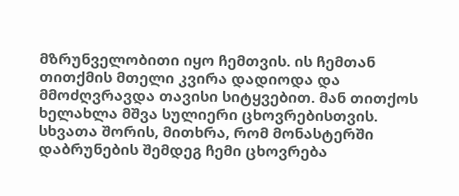მზრუნველობითი იყო ჩემთვის. ის ჩემთან თითქმის მთელი კვირა დადიოდა და მმოძღვრავდა თავისი სიტყვებით. მან თითქოს ხელახლა მშვა სულიერი ცხოვრებისთვის. სხვათა შორის, მითხრა, რომ მონასტერში დაბრუნების შემდეგ ჩემი ცხოვრება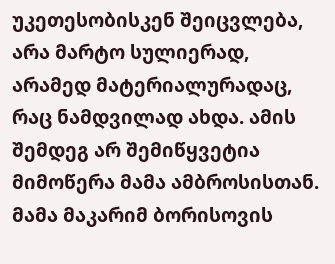უკეთესობისკენ შეიცვლება, არა მარტო სულიერად, არამედ მატერიალურადაც, რაც ნამდვილად ახდა. ამის შემდეგ არ შემიწყვეტია მიმოწერა მამა ამბროსისთან. მამა მაკარიმ ბორისოვის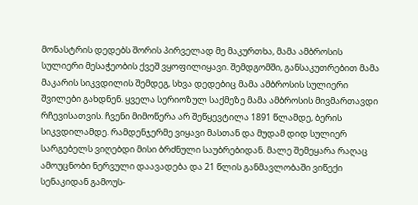მონასტრის დედებს შორის პირველად მე მაკურთხა, მამა ამბროსის სულიერი მესაჭეობის ქვეშ ვყოფილიყავი. შემდგომში, განსაკუთრებით მამა მაკარის სიკვდილის შემდეგ, სხვა დედებიც მამა ამბროსის სულიერი შვილები გახდნენ. ყველა სერიოზულ საქმეზე მამა ამბროსის მივმართავდი რჩევისათვის. ჩვენი მიმოწერა არ შეწყევტილა 1891 წლამდე, ბერის სიკვდილამდე. რამდენჯერმე ვიყავი მასთან და მუდამ დიდ სულიერ სარგებელს ვიღებდი მისი ბრძნული საუბრებიდან. მალე შემეყარა რაღაც ამოუცნობი ნერვული დაავადება და 21 წლის განმავლობაში ვიწექი სენაკიდან გამოუს-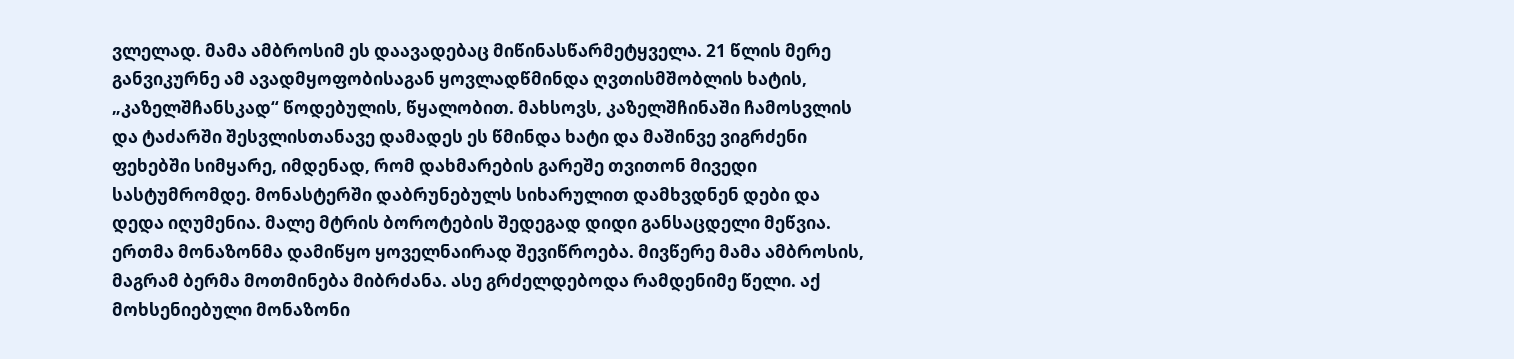ვლელად. მამა ამბროსიმ ეს დაავადებაც მიწინასწარმეტყველა. 21 წლის მერე განვიკურნე ამ ავადმყოფობისაგან ყოვლადწმინდა ღვთისმშობლის ხატის, „კაზელშჩანსკად“ წოდებულის, წყალობით. მახსოვს, კაზელშჩინაში ჩამოსვლის და ტაძარში შესვლისთანავე დამადეს ეს წმინდა ხატი და მაშინვე ვიგრძენი ფეხებში სიმყარე, იმდენად, რომ დახმარების გარეშე თვითონ მივედი სასტუმრომდე. მონასტერში დაბრუნებულს სიხარულით დამხვდნენ დები და დედა იღუმენია. მალე მტრის ბოროტების შედეგად დიდი განსაცდელი მეწვია. ერთმა მონაზონმა დამიწყო ყოველნაირად შევიწროება. მივწერე მამა ამბროსის, მაგრამ ბერმა მოთმინება მიბრძანა. ასე გრძელდებოდა რამდენიმე წელი. აქ მოხსენიებული მონაზონი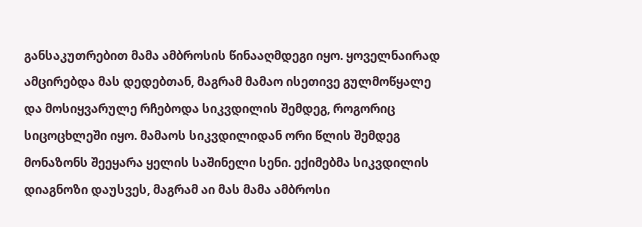განსაკუთრებით მამა ამბროსის წინააღმდეგი იყო. ყოველნაირად ამცირებდა მას დედებთან, მაგრამ მამაო ისეთივე გულმოწყალე და მოსიყვარულე რჩებოდა სიკვდილის შემდეგ, როგორიც სიცოცხლეში იყო. მამაოს სიკვდილიდან ორი წლის შემდეგ მონაზონს შეეყარა ყელის საშინელი სენი. ექიმებმა სიკვდილის დიაგნოზი დაუსვეს, მაგრამ აი მას მამა ამბროსი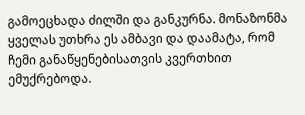გამოეცხადა ძილში და განკურნა. მონაზონმა ყველას უთხრა ეს ამბავი და დაამატა, რომ ჩემი განაწყენებისათვის კვერთხით ემუქრებოდა.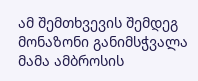ამ შემთხვევის შემდეგ მონაზონი განიმსჭვალა მამა ამბროსის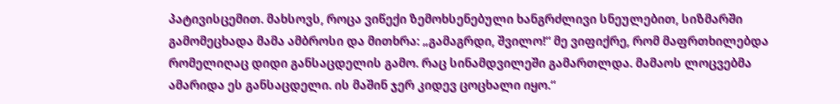პატივისცემით. მახსოვს, როცა ვიწექი ზემოხსენებული ხანგრძლივი სნეულებით, სიზმარში გამომეცხადა მამა ამბროსი და მითხრა: „გამაგრდი, შვილო!“ მე ვიფიქრე, რომ მაფრთხილებდა რომელიღაც დიდი განსაცდელის გამო. რაც სინამდვილეში გამართლდა. მამაოს ლოცვებმა ამარიდა ეს განსაცდელი. ის მაშინ ჯერ კიდევ ცოცხალი იყო.“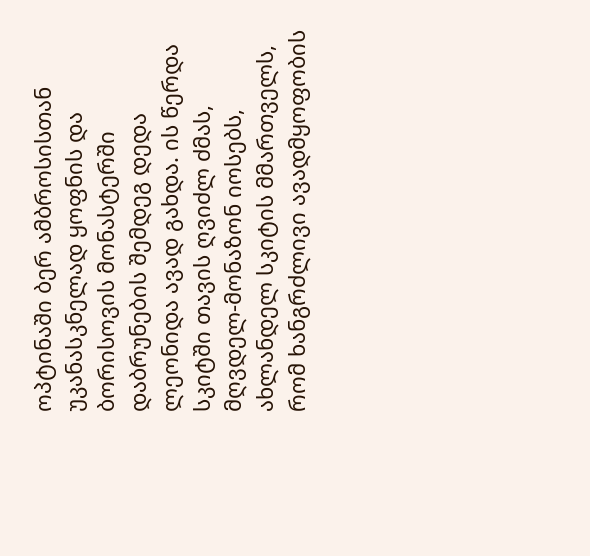ოპტინაში ბერ ამბროსისთან უკანასკნელად ყოფნის და ბორისოვის მონასტერში დაბრუნების შემდეგ დედა ლეონიდა ავად გახდა. ის წერდა სკიტში თავის ღვიძლ ძმას, მღვდელ-მონაზონ იოსებს, ახლანდელ სკიტის მმართველს, რომ ხანგრძლივი ავადმყოფობის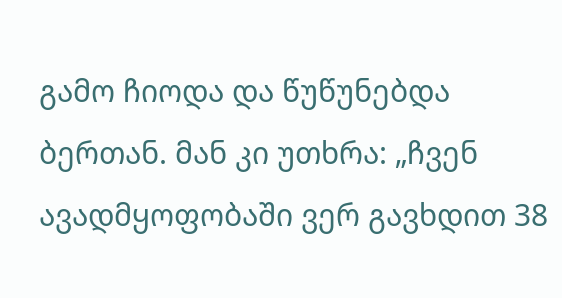გამო ჩიოდა და წუწუნებდა ბერთან. მან კი უთხრა: „ჩვენ ავადმყოფობაში ვერ გავხდით 38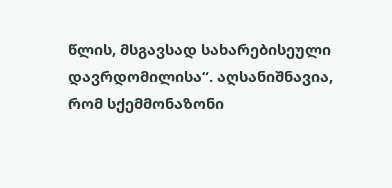წლის, მსგავსად სახარებისეული დავრდომილისა“. აღსანიშნავია, რომ სქემმონაზონი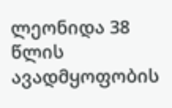ლეონიდა 38 წლის ავადმყოფობის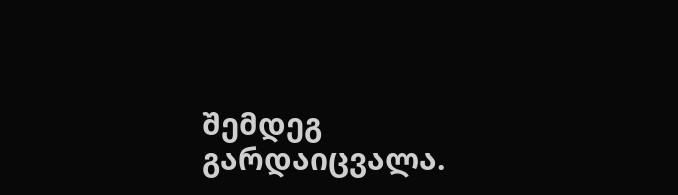შემდეგ გარდაიცვალა.